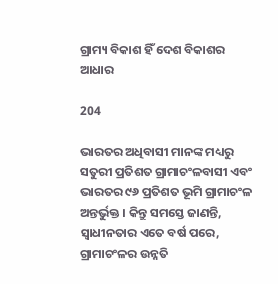ଗ୍ରାମ୍ୟ ବିକାଶ ହିଁ ଦେଶ ବିକାଶର ଆଧାର

204

ଭାରତର ଅଧିବାସୀ ମାନଙ୍କ ମଧ୍ୟରୁ ସତୁରୀ ପ୍ରତିଶତ ଗ୍ରାମାଚଂଳବାସୀ ଏବଂ ଭାରତର ୯୬ ପ୍ରତିଶତ ଭୂମି ଗ୍ରାମାଚଂଳ ଅନ୍ତର୍ଭୁକ୍ତ । କିନ୍ତୁ ସମସ୍ତେ ଜାଣନ୍ତି, ସ୍ୱାଧୀନତାର ଏତେ ବର୍ଷ ପରେ, ଗ୍ରାମାଚଂଳର ଉନ୍ନତି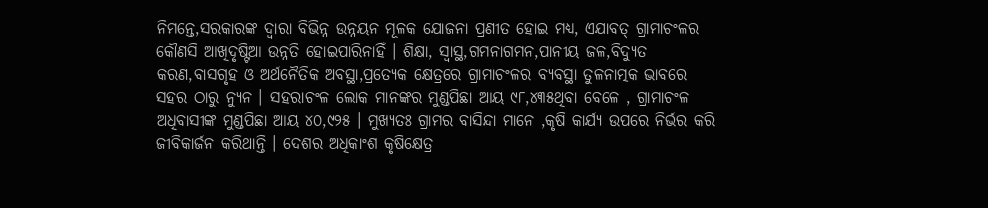ନିମନ୍ତେ,ସରକାରଙ୍କ ଦ୍ୱାରା ବିଭିନ୍ନ ଉନ୍ନୟନ ମୂଳକ ଯୋଜନା ପ୍ରଣୀତ ହୋଇ ମଧ୍ୟ, ଏଯାବତ୍ ଗ୍ରାମାଚଂଳର କୌଣସି ଆଖିଦୃଷ୍ଟିଆ ଉନ୍ନତି ହୋଇପାରିନାହିଁ । ଶିକ୍ଷା, ସ୍ୱାସ୍ଥ,ଗମନାଗମନ,ପାନୀୟ ଜଳ,ବିଦ୍ୟୁତ କରଣ,ବାସଗୃହ ଓ ଅର୍ଥନୈତିକ ଅବସ୍ଥା,ପ୍ରତ୍ୟେକ କ୍ଷେତ୍ରରେ ଗ୍ରାମାଚଂଳର ବ୍ୟବସ୍ଥା ତୁଳନାତ୍ମକ ଭାବରେ ସହର ଠାରୁ ନ୍ୟୁନ । ସହରାଚଂଳ ଲୋକ ମାନଙ୍କର ମୁଣ୍ଡପିଛା ଆୟ ୯୮,୪୩୫ଥିବା ବେଳେ , ଗ୍ରାମାଚଂଳ ଅଧିବାସୀଙ୍କ ମୁଣ୍ଡପିଛା ଆୟ ୪୦,୯୨୫ । ମୁଖ୍ୟତଃ ଗ୍ରାମର ବାସିନ୍ଦା ମାନେ ,କୃଷି କାର୍ଯ୍ୟ ଉପରେ ନିର୍ଭର କରି ଜୀବିକାର୍ଜନ କରିଥାନ୍ତି । ଦେଶର ଅଧିକାଂଶ କୃଷିକ୍ଷେତ୍ର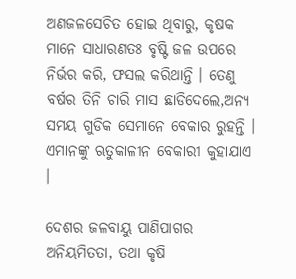ଅଣଜଳସେଚିତ ହୋଇ ଥିବାରୁ, କୃଷକ ମାନେ ସାଧାରଣତଃ ବୃଷ୍ଟି ଜଳ ଉପରେ ନିର୍ଭର କରି, ଫସଲ କରିଥାନ୍ତି । ତେଣୁ ବର୍ଷର ତିନି ଚାରି ମାସ ଛାଡିଦେଲେ,ଅନ୍ୟ ସମୟ ଗୁଡିକ ସେମାନେ ବେକାର ରୁହନ୍ତି । ଏମାନଙ୍କୁ ଋତୁକାଳୀନ ବେକାରୀ କୁହାଯାଏ ।

ଦେଶର ଜଳବାୟୁ ପାଣିପାଗର ଅନିୟମିତତା, ତଥା କୃଷି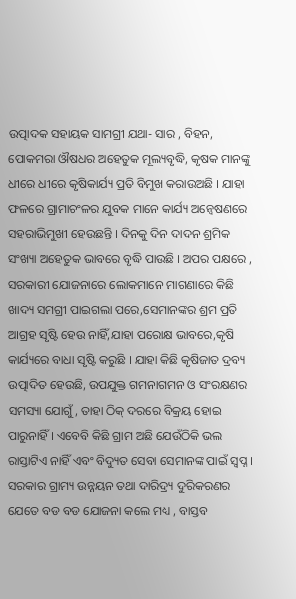ଉତ୍ପାଦକ ସହାୟକ ସାମଗ୍ରୀ ଯଥା- ସାର , ବିହନ, ପୋକମରା ଔଷଧର ଅହେତୁକ ମୂଲ୍ୟବୃଦ୍ଧି, କୃଷକ ମାନଙ୍କୁ ଧୀରେ ଧୀରେ କୃଷିକାର୍ଯ୍ୟ ପ୍ରତି ବିମୁଖ କରାଉଅଛି । ଯାହା ଫଳରେ ଗ୍ରାମାଚଂଳର ଯୁବକ ମାନେ କାର୍ଯ୍ୟ ଅନ୍ୱେଷଣରେ ସହରାଭିମୁଖୀ ହେଉଛନ୍ତି । ଦିନକୁ ଦିନ ଦାଦନ ଶ୍ରମିକ ସଂଖ୍ୟା ଅହେତୁକ ଭାବରେ ବୃଦ୍ଧି ପାଉଛି । ଅପର ପକ୍ଷରେ , ସରକାରୀ ଯୋଜନାରେ ଲୋକମାନେ ମାଗଣାରେ କିଛି ଖାଦ୍ୟ ସମଗ୍ରୀ ପାଇଗଲା ପରେ,ସେମାନଙ୍କର ଶ୍ରମ ପ୍ରତି ଆଗ୍ରହ ସୃଷ୍ଟି ହେଉ ନାହିଁ,ଯାହା ପରୋକ୍ଷ ଭାବରେ,କୃଷି କାର୍ଯ୍ୟରେ ବାଧା ସୃଷ୍ଟି କରୁଛି । ଯାହା କିଛି କୃଷିଜାତ ଦ୍ରବ୍ୟ ଉତ୍ପାଦିତ ହେଉଛି, ଉପଯୁକ୍ତ ଗମନାଗମନ ଓ ସଂରକ୍ଷଣର ସମସ୍ୟା ଯୋଗୁଁ, ତାହା ଠିକ୍ ଦରରେ ବିକ୍ରୟ ହୋଇ ପାରୁନାହିଁ । ଏବେବି କିଛି ଗ୍ରାମ ଅଛି ଯେଉଁଠିକି ଭଲ ରାସ୍ତାଟିଏ ନାହିଁ ଏବଂ ବିଦ୍ୟୁତ ସେବା ସେମାନଙ୍କ ପାଇଁ ସ୍ୱପ୍ନ । ସରକାର ଗ୍ରାମ୍ୟ ଉନ୍ନୟନ ତଥା ଦାରିଦ୍ର୍ୟ ଦୁରିକରଣର ଯେତେ ବଡ ବଡ ଯୋଜନା କଲେ ମଧ୍ୟ , ବାସ୍ତବ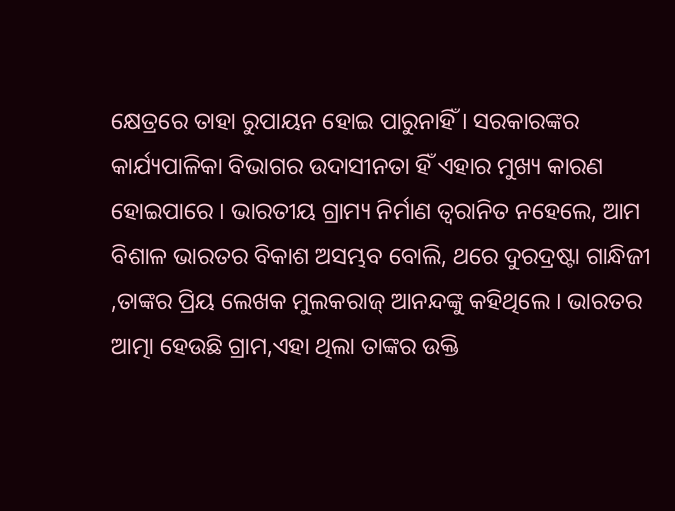କ୍ଷେତ୍ରରେ ତାହା ରୁପାୟନ ହୋଇ ପାରୁନାହିଁ । ସରକାରଙ୍କର କାର୍ଯ୍ୟପାଳିକା ବିଭାଗର ଉଦାସୀନତା ହିଁ ଏହାର ମୁଖ୍ୟ କାରଣ ହୋଇପାରେ । ଭାରତୀୟ ଗ୍ରାମ୍ୟ ନିର୍ମାଣ ତ୍ୱରାନିତ ନହେଲେ, ଆମ ବିଶାଳ ଭାରତର ବିକାଶ ଅସମ୍ଭବ ବୋଲି, ଥରେ ଦୁରଦ୍ରଷ୍ଟା ଗାନ୍ଧିଜୀ ,ତାଙ୍କର ପ୍ରିୟ ଲେଖକ ମୁଲକରାଜ୍ ଆନନ୍ଦଙ୍କୁ କହିଥିଲେ । ଭାରତର ଆତ୍ମା ହେଉଛି ଗ୍ରାମ,ଏହା ଥିଲା ତାଙ୍କର ଉକ୍ତି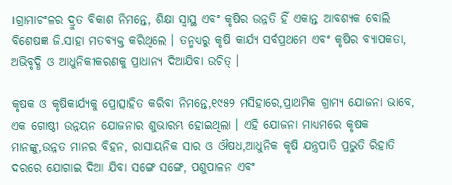।ଗ୍ରାମାଚଂଳର ଦ୍ରୁତ ବିକାଶ ନିମନ୍ତେ, ଶିକ୍ଷା ସ୍ୱାସ୍ଥ ଏବଂ କୃଷିର ଉନ୍ନତି ହିଁ ଏକାନ୍ତ ଆବଶ୍ୟକ ବୋଲି ବିଶେଷଜ୍ଞ ଜି.ସାହା ମତବ୍ୟକ୍ତ କରିଥିଲେ । ତନ୍ମଧ୍ୟରୁ କୃଷି କାର୍ଯ୍ୟ ସର୍ବପ୍ରଥମେ ଏବଂ କୃଷିର ବ୍ୟାପକତା, ଅଭିବୃଦ୍ଧି ଓ ଆଧୁନିକୀକରଣକୁ ପ୍ରାଧାନ୍ୟ ଦିଆଯିବା ଉଚିତ୍ ।

କୃଷକ ଓ କୃଷିକାର୍ଯ୍ୟକୁ ପ୍ରୋତ୍ସାହିତ କରିବା ନିମନ୍ତେ,୧୯୫୨ ମସିହାରେ,ପ୍ରାଥମିକ ଗ୍ରାମ୍ୟ ଯୋଜନା ଭାବେ, ଏକ ଗୋଷ୍ଠୀ ଉନ୍ନୟନ ଯୋଜନାର ଶୁଭାରମ୍ଭ ହୋଇଥିଲା । ଏହି ଯୋଜନା ମାଧ୍ୟମରେ କୃଷକ ମାନଙ୍କୁ,ଉନ୍ନତ ମାନର ବିହନ, ରାସାୟନିକ ସାର ଓ ଔଷଧ,ଆଧୁନିକ କୃଷି ଯନ୍ତ୍ରପାତି ପ୍ରଭୁତି ରିହାତି ଦରରେ ଯୋଗାଇ ଦିଆ ଯିବା ସଙ୍ଗେ ସଙ୍ଗେ, ପଶୁପାଳନ ଏବଂ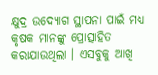କ୍ଷୁଦ୍ର ଉଦ୍ୟୋଗ ସ୍ଥାପନା ପାଇଁ ମଧ୍ୟ କୃଷକ ମାନଙ୍କୁ ପ୍ରୋତ୍ସାହିତ କରାଯାଉଥିଲା । ଏସବୁକୁ ଆଖି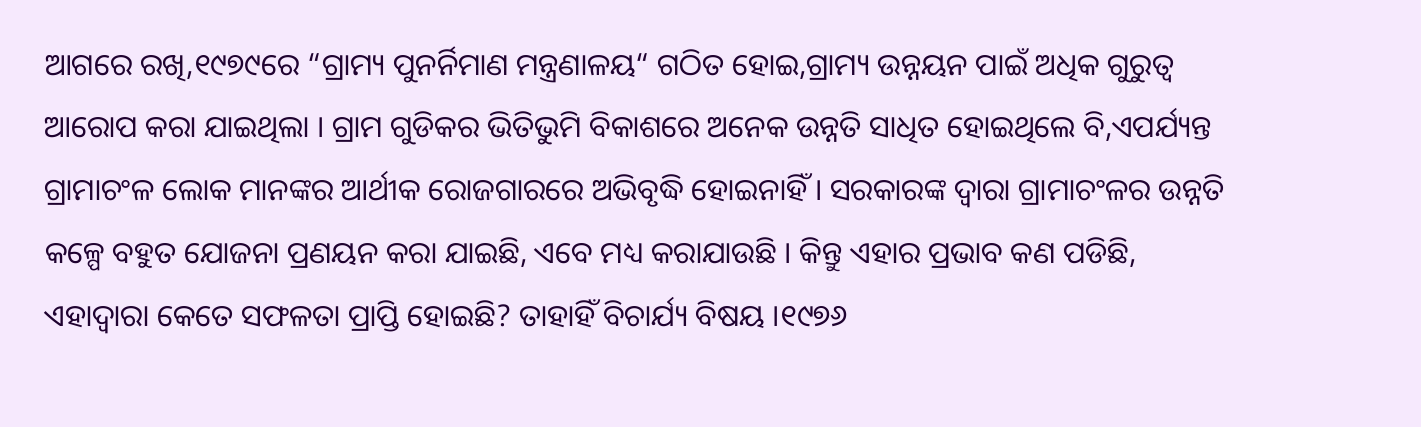ଆଗରେ ରଖି,୧୯୭୯ରେ “ଗ୍ରାମ୍ୟ ପୁନର୍ନିମାଣ ମନ୍ତ୍ରଣାଳୟ“ ଗଠିତ ହୋଇ,ଗ୍ରାମ୍ୟ ଉନ୍ନୟନ ପାଇଁ ଅଧିକ ଗୁରୁତ୍ୱ ଆରୋପ କରା ଯାଇଥିଲା । ଗ୍ରାମ ଗୁଡିକର ଭିତିଭୁମି ବିକାଶରେ ଅନେକ ଉନ୍ନତି ସାଧିତ ହୋଇଥିଲେ ବି,ଏପର୍ଯ୍ୟନ୍ତ ଗ୍ରାମାଚଂଳ ଲୋକ ମାନଙ୍କର ଆର୍ଥୀକ ରୋଜଗାରରେ ଅଭିବୃଦ୍ଧି ହୋଇନାହିଁ । ସରକାରଙ୍କ ଦ୍ୱାରା ଗ୍ରାମାଚଂଳର ଉନ୍ନତି କଳ୍ପେ ବହୁତ ଯୋଜନା ପ୍ରଣୟନ କରା ଯାଇଛି, ଏବେ ମଧ୍ୟ କରାଯାଉଛି । କିନ୍ତୁ ଏହାର ପ୍ରଭାବ କଣ ପଡିଛି, ଏହାଦ୍ୱାରା କେତେ ସଫଳତା ପ୍ରାପ୍ତି ହୋଇଛି? ତାହାହିଁ ବିଚାର୍ଯ୍ୟ ବିଷୟ ।୧୯୭୬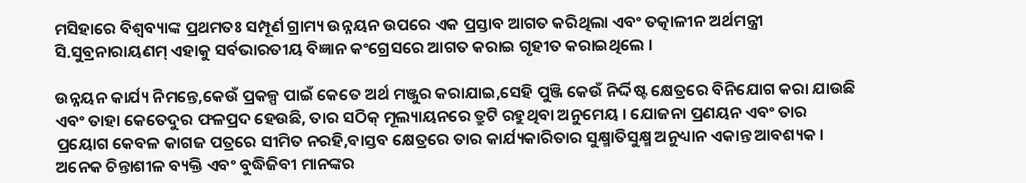ମସିହାରେ ବିଶ୍ୱବ୍ୟାଙ୍କ ପ୍ରଥମତଃ ସମ୍ପୂର୍ଣ ଗ୍ରାମ୍ୟ ଉନ୍ନୟନ ଉପରେ ଏକ ପ୍ରସ୍ତାବ ଆଗତ କରିଥିଲା ଏବଂ ତତ୍କାଳୀନ ଅର୍ଥମନ୍ତ୍ରୀ ସି.ସୁବ୍ରନାରାୟଣମ୍ ଏହାକୁ ସର୍ବଭାରତୀୟ ବିଜ୍ଞାନ କଂଗ୍ରେସରେ ଆଗତ କରାଇ ଗୃହୀତ କରାଇଥିଲେ ।

ଉନ୍ନୟନ କାର୍ଯ୍ୟ ନିମନ୍ତେ,କେଉଁ ପ୍ରକଳ୍ପ ପାଇଁ କେତେ ଅର୍ଥ ମଞ୍ଜୁର କରାଯାଇ,ସେହି ପୁଞ୍ଜି କେଉଁ ନିର୍ଦ୍ଦିଷ୍ଟ କ୍ଷେତ୍ରରେ ବିନିଯୋଗ କରା ଯାଉଛି ଏବଂ ତାହା କେତେଦୁର ଫଳପ୍ରଦ ହେଉଛି, ତାର ସଠିକ୍ ମୂଲ୍ୟାୟନରେ ତ୍ରୁଟି ରହୁଥିବା ଅନୁମେୟ । ଯୋଜନା ପ୍ରଣୟନ ଏବଂ ତାର ପ୍ରୟୋଗ କେବଳ କାଗଜ ପତ୍ରରେ ସୀମିତ ନରହି,ବାସ୍ତବ କ୍ଷେତ୍ରରେ ତାର କାର୍ଯ୍ୟକାରିତାର ସୁକ୍ଷ୍ମାତିସୁକ୍ଷ୍ମ ଅନୁଧ୍ୟାନ ଏକାନ୍ତ ଆବଶ୍ୟକ । ଅନେକ ଚିନ୍ତାଶୀଳ ବ୍ୟକ୍ତି ଏବଂ ବୁଦ୍ଧିଜିବୀ ମାନଙ୍କର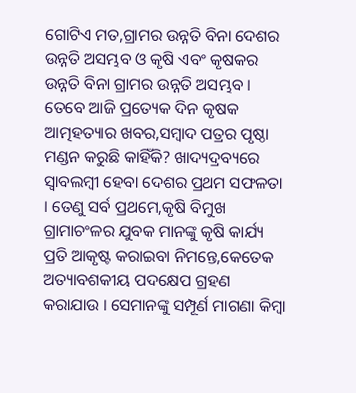ଗୋଟିଏ ମତ,ଗ୍ରାମର ଉନ୍ନତି ବିନା ଦେଶର ଉନ୍ନତି ଅସମ୍ଭବ ଓ କୃଷି ଏବଂ କୃଷକର ଉନ୍ନତି ବିନା ଗ୍ରାମର ଉନ୍ନତି ଅସମ୍ଭବ । ତେବେ ଆଜି ପ୍ରତ୍ୟେକ ଦିନ କୃଷକ ଆତ୍ମହତ୍ୟାର ଖବର,ସମ୍ବାଦ ପତ୍ରର ପୃଷ୍ଠା ମଣ୍ଡନ କରୁଛି କାହିଁକି? ଖାଦ୍ୟଦ୍ରବ୍ୟରେ ସ୍ୱାବଲମ୍ବୀ ହେବା ଦେଶର ପ୍ରଥମ ସଫଳତା । ତେଣୁ ସର୍ବ ପ୍ରଥମେ,କୃଷି ବିମୁଖ ଗ୍ରାମାଚଂଳର ଯୁବକ ମାନଙ୍କୁ କୃଷି କାର୍ଯ୍ୟ ପ୍ରତି ଆକୃଷ୍ଟ କରାଇବା ନିମନ୍ତେ,କେତେକ ଅତ୍ୟାବଶକୀୟ ପଦକ୍ଷେପ ଗ୍ରହଣ କରାଯାଉ । ସେମାନଙ୍କୁ ସମ୍ପୂର୍ଣ ମାଗଣା କିମ୍ବା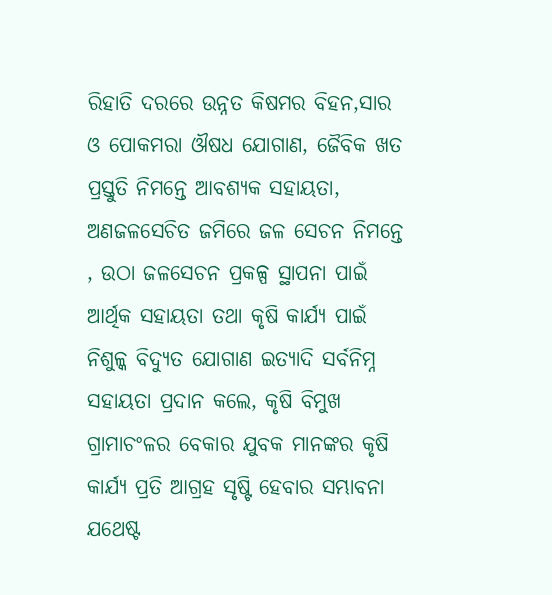ରିହାତି ଦରରେ ଉନ୍ନତ କିଷମର ବିହନ,ସାର ଓ ପୋକମରା ଔଷଧ ଯୋଗାଣ, ଜୈବିକ ଖତ ପ୍ରସ୍ତୁତି ନିମନ୍ତେ ଆବଶ୍ୟକ ସହାୟତା, ଅଣଜଳସେଚିତ ଜମିରେ ଜଳ ସେଚନ ନିମନ୍ତେ , ଉଠା ଜଳସେଚନ ପ୍ରକଳ୍ପ ସ୍ଥାପନା ପାଇଁ ଆର୍ଥିକ ସହାୟତା ତଥା କୃଷି କାର୍ଯ୍ୟ ପାଇଁ ନିଶୁଳ୍କ ବିଦ୍ୟୁତ ଯୋଗାଣ ଇତ୍ୟାଦି ସର୍ବନିମ୍ନ ସହାୟତା ପ୍ରଦାନ କଲେ, କୃଷି ବିମୁଖ ଗ୍ରାମାଚଂଳର ବେକାର ଯୁବକ ମାନଙ୍କର କୃଷି କାର୍ଯ୍ୟ ପ୍ରତି ଆଗ୍ରହ ସୃଷ୍ଟି ହେବାର ସମ୍ଭାବନା ଯଥେଷ୍ଟ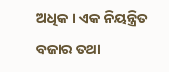ଅଧିକ । ଏକ ନିୟନ୍ତ୍ରିତ ବଜାର ତଥା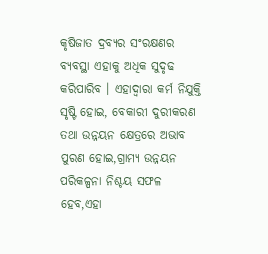କୃଷିଜାତ ଦ୍ରବ୍ୟର ସଂରକ୍ଷଣର ବ୍ୟବସ୍ଥା ଏହାକୁ ଅଧିକ ସୁଦୃଢ କରିପାରିବ । ଏହାଦ୍ୱାରା କର୍ମ ନିଯୁକ୍ତି ସୃଷ୍ଟି ହୋଇ, ବେକାରୀ ଦୁରୀକରଣ ତଥା ଉନ୍ନୟନ କ୍ଷେତ୍ରରେ ଅଭାବ ପୁରଣ ହୋଇ,ଗ୍ରାମ୍ୟ ଉନ୍ନୟନ ପରିକଳ୍ପନା ନିଶ୍ଚୟ ସଫଳ ହେବ,ଏହା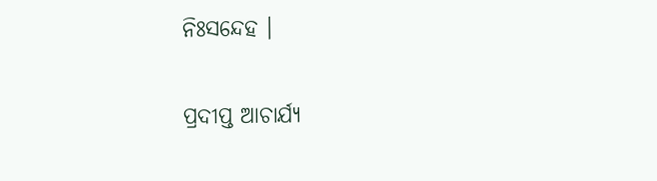ନିଃସନ୍ଦେହ ।

ପ୍ରଦୀପ୍ତ ଆଚାର୍ଯ୍ୟ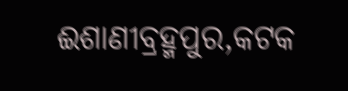ଈଶାଣୀବ୍ରହ୍ମପୁର,କଟକ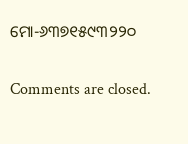ମୋ-୬୩୭୧୫୯୩୨୨୦

Comments are closed.